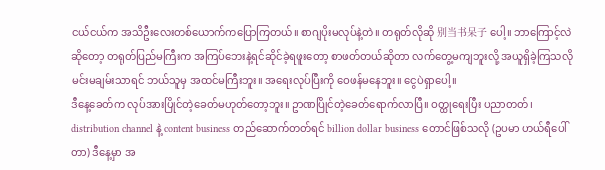ငယ်ငယ်က အသိဦးလေးတစ်ယောက်ကပြောကြတယ်။ စာဂျပိုးမလုပ်နဲ့တဲ။ တရုတ်လိုဆို 别当书呆子 ပေါ့။ ဘာကြောင့်လဲဆိုတော့ တရုတ်ပြည်မကြီးက အကြပ်ဘေးနဲ့ရင်ဆိုင်ခဲ့ရဖူးတော့ စာဖတ်တယ်ဆိုတာ လက်တွေ့မကျဘူးလို့ အယူရှိခဲ့ကြသလို မင်းမချမ်းသာရင် ဘယ်သူမှ အထင်မကြီးဘူး။ အရေးလုပ်ပြီးကို ဝေဖန်မနေဘူး။ ငွေပဲရှာပေါ့။
ဒီနေ့ခေတ်က လုပ်အားပြိုင်တဲ့ခေတ်မဟုတ်တော့ဘူး။ ဥာဏပြိုင်တဲ့ခေတ်ရောက်လာပြီ။ ဝတ္ထုရေးပြီး ပညာတတ်၊ distribution channel နဲ့ content business တည်ဆောက်တတ်ရင် billion dollar business တောင်ဖြစ်သလို (ဥပမာ ဟယ်ရီပေါ်တာ) ဒီနေ့မှာ အ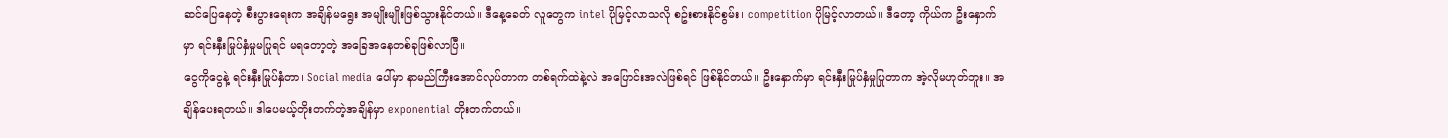ဆင်ပြေနေတဲ့ စီးပွားရေးက အချိန်မရွေး အမျိုးမျိုးဖြစ်သွားနိုင်တယ်။ ဒီနေ့ခေတ် လူတွေက intel ပိုမြင့်လာသလို စဥ်းစားနိုင်စွမ်း၊ competition ပိုမြင့်လာတယ်။ ဒီတော့ ကိုယ်က ဦးနှောက်မှာ ရင်းနှီးမြုပ်နှံမှုမပြုရင် မရတော့တဲ့ အခြေအနေတစ်ခုဖြစ်လာပြီ။
ငွေကိုငွေနဲ့ ရင်းနှီးမြုပ်နှံတာ၊ Social media ပေါ်မှာ နာမည်ကြီးအောင်လုပ်တာက တစ်ရက်ထဲနဲ့လဲ အပြောင်းအလဲဖြစ်ရင် ဖြစ်နိုင်တယ်။ ဦးနှောက်မှာ ရင်းနှီးမြုပ်နှံမှုပြုတာက အဲ့လိုမဟုတ်ဘူး။ အချိန်ပေးရတယ်။ ဒါပေမယ့်တိုးတက်တဲ့အချိန်မှာ exponential တိုးတက်တယ်။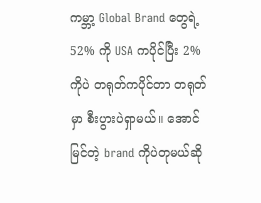ကမ္ဘာ့ Global Brand တွေရဲ့ 52% ကို USA ကပိုင်ပြီး 2% ကိုပဲ တရုတ်ကပိုင်တာ တရုတ်မှာ စီးပွားပဲရှာမယ်။ အောင်မြင်တဲ့ brand ကိုပဲတုမယ်ဆို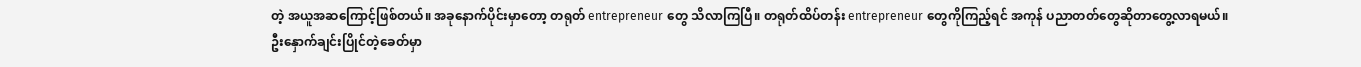တဲ့ အယူအဆကြောင့်ဖြစ်တယ်။ အခုနောက်ပိုင်းမှာတော့ တရုတ် entrepreneur တွေ သိလာကြပြီ။ တရုတ်ထိပ်တန်း entrepreneur တွေကိုကြည့်ရင် အကုန် ပညာတတ်တွေဆိုတာတွေ့လာရမယ်။
ဦးနှောက်ချင်းပြိုင်တဲ့ခေတ်မှာ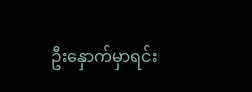ဦးနှောက်မှာရင်း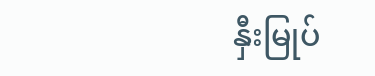နှီးမြုပ်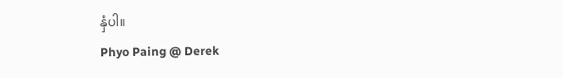နှံပါ။
Phyo Paing @ Derek